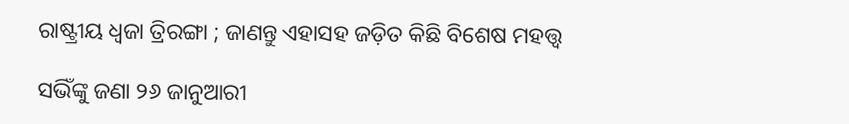ରାଷ୍ଟ୍ରୀୟ ଧ୍ୱଜା ତ୍ରିରଙ୍ଗା ; ଜାଣନ୍ତୁ ଏହାସହ ଜଡ଼ିତ କିଛି ବିଶେଷ ମହତ୍ତ୍ୱ

ସଭିଁଙ୍କୁ ଜଣା ୨୬ ଜାନୁଆରୀ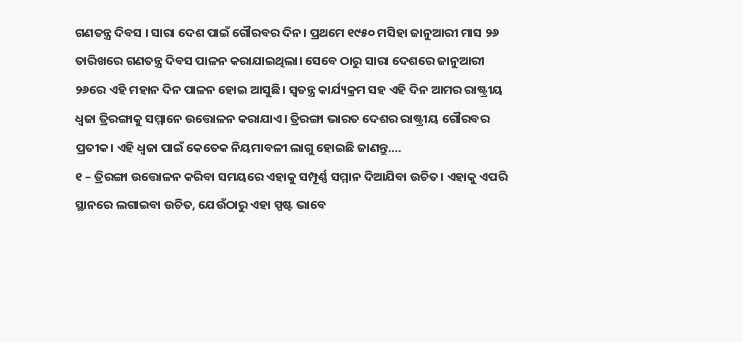ଗଣତନ୍ତ୍ର ଦିବସ । ସାରା ଦେଶ ପାଇଁ ଗୌରବର ଦିନ। ପ୍ରଥମେ ୧୯୫୦ ମସିହା ଜାନୁଆରୀ ମାସ ୨୬ ତାରିଖରେ ଗଣତନ୍ତ୍ର ଦିବସ ପାଳନ କରାଯାଇଥିଲା। ସେବେ ଠାରୁ ସାରା ଦେଶରେ ଜାନୁଆରୀ ୨୬ରେ ଏହି ମହାନ ଦିନ ପାଳନ ହୋଇ ଆସୁଛି। ସ୍ୱତନ୍ତ୍ର କାର୍ଯ୍ୟକ୍ରମ ସହ ଏହି ଦିନ ଆମର ରାଷ୍ଟ୍ରୀୟ ଧ୍ୱଜା ତ୍ରିରଙ୍ଗାକୁ ସମ୍ମାନେ ଉତ୍ତୋଳନ କରାଯାଏ। ତ୍ରିରଙ୍ଗା ଭାରତ ଦେଶର ରାଷ୍ଟ୍ରୀୟ ଗୌରବର ପ୍ରତୀକ। ଏହି ଧ୍ୱଜା ପାଇଁ କେତେକ ନିୟମାବଳୀ ଲାଗୁ ହୋଇଛି ଜାଣନ୍ତୁ….
୧ – ତ୍ରିରଙ୍ଗା ଉତ୍ତୋଳନ କରିବା ସମୟରେ ଏହାକୁ ସମ୍ପୂର୍ଣ୍ଣ ସମ୍ମାନ ଦିଆଯିବା ଉଚିତ। ଏହାକୁ ଏପରି ସ୍ଥାନରେ ଲଗାଇବା ଉଚିତ, ଯେଉଁଠାରୁ ଏହା ସ୍ପଷ୍ଟ ଭାବେ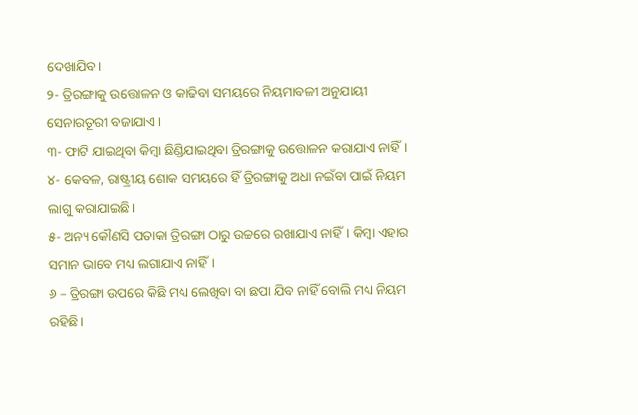ଦେଖାଯିବ।
୨- ତ୍ରିରଙ୍ଗାକୁ ଉତ୍ତୋଳନ ଓ କାଢିବା ସମୟରେ ନିୟମାବଳୀ ଅନୁଯାୟୀ ସେନାରତୂରୀ ବଜାଯାଏ।
୩- ଫାଟି ଯାଇଥିବା କିମ୍ବା ଛିଣ୍ଡିଯାଇଥିବା ତ୍ରିରଙ୍ଗାକୁ ଉତ୍ତୋଳନ କରାଯାଏ ନାହିଁ।
୪- କେବଳ, ରାଷ୍ଟ୍ରୀୟ ଶୋକ ସମୟରେ ହିଁ ତ୍ରିରଙ୍ଗାକୁ ଅଧା ନଇଁବା ପାଇଁ ନିୟମ ଲାଗୁ କରାଯାଇଛି।
୫- ଅନ୍ୟ କୌଣସି ପତାକା ତ୍ରିରଙ୍ଗା ଠାରୁ ଉଚ୍ଚରେ ରଖାଯାଏ ନାହିଁ। କିମ୍ବା ଏହାର ସମାନ ଭାବେ ମଧ୍ୟ ଲଗାଯାଏ ନାହିଁ।
୬ – ତ୍ରିରଙ୍ଗା ଉପରେ କିଛି ମଧ୍ୟ ଲେଖିବା ବା ଛପା ଯିବ ନାହିଁ ବୋଲି ମଧ୍ୟ ନିୟମ ରହିଛି।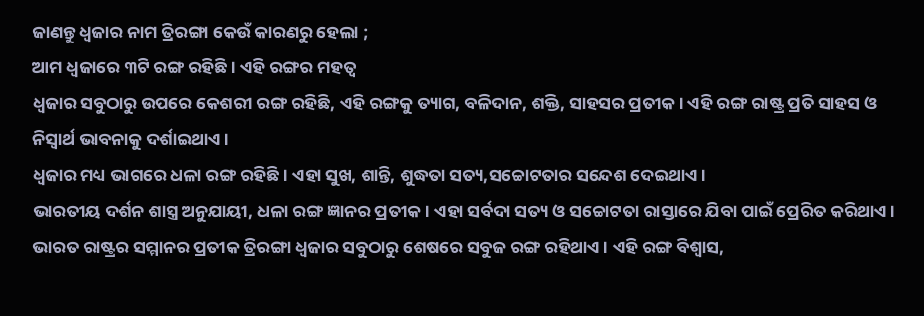ଜାଣନ୍ତୁ ଧ୍ୱଜାର ନାମ ତ୍ରିରଙ୍ଗା କେଉଁ କାରଣରୁ ହେଲା ;
ଆମ ଧ୍ୱଜାରେ ୩ଟି ରଙ୍ଗ ରହିଛି। ଏହି ରଙ୍ଗର ମହତ୍ୱ
ଧ୍ୱଜାର ସବୁଠାରୁ ଉପରେ କେଶରୀ ରଙ୍ଗ ରହିଛି, ଏହି ରଙ୍ଗକୁ ତ୍ୟାଗ, ବଳିଦାନ, ଶକ୍ତି, ସାହସର ପ୍ରତୀକ। ଏହି ରଙ୍ଗ ରାଷ୍ଟ୍ର ପ୍ରତି ସାହସ ଓ ନିସ୍ୱାର୍ଥ ଭାବନାକୁ ଦର୍ଶାଇଥାଏ।
ଧ୍ୱଜାର ମଧ୍ୟ ଭାଗରେ ଧଳା ରଙ୍ଗ ରହିଛି। ଏହା ସୁଖ, ଶାନ୍ତି, ଶୁଦ୍ଧତା ସତ୍ୟ,ସଚ୍ଚୋଟତାର ସନ୍ଦେଶ ଦେଇଥାଏ।
ଭାରତୀୟ ଦର୍ଶନ ଶାସ୍ତ୍ର ଅନୁଯାୟୀ, ଧଳା ରଙ୍ଗ ଜ୍ଞାନର ପ୍ରତୀକ। ଏହା ସର୍ବଦା ସତ୍ୟ ଓ ସଚ୍ଚୋଟତା ରାସ୍ତାରେ ଯିବା ପାଇଁ ପ୍ରେରିତ କରିଥାଏ।
ଭାରତ ରାଷ୍ଟ୍ରର ସମ୍ମାନର ପ୍ରତୀକ ତ୍ରିରଙ୍ଗା ଧ୍ୱଜାର ସବୁଠାରୁ ଶେଷରେ ସବୁଜ ରଙ୍ଗ ରହିଥାଏ। ଏହି ରଙ୍ଗ ବିଶ୍ୱାସ,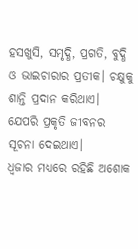ହସଖୁସି, ସମୃଦ୍ଧି, ପ୍ରଗତି, ବୁଦ୍ଧି ଓ ଭାଇଚାରାର ପ୍ରତୀକ। ଚକ୍ଷୁକୁ ଶାନ୍ତି ପ୍ରଦାନ କରିଥାଏ। ଯେପରି ପ୍ରକୃତି ଜୀବନର ସୂଚନା ଦେଇଥାଏ।
ଧ୍ୱଜାର ମଧ୍ୟରେ ରହିଛି ଅଶୋକ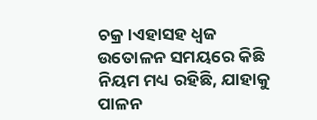ଚକ୍ର।ଏହାସହ ଧ୍ୱଜ ଉତୋଳନ ସମୟରେ କିଛି ନିୟମ ମଧ୍ୟ ରହିଛି, ଯାହାକୁ ପାଳନ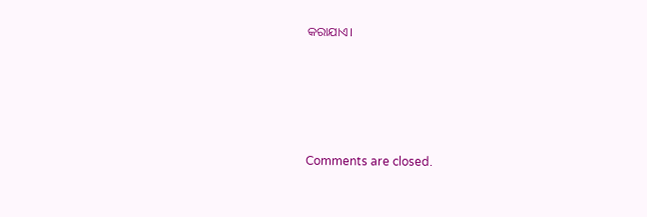କରାଯାଏ।





Comments are closed.